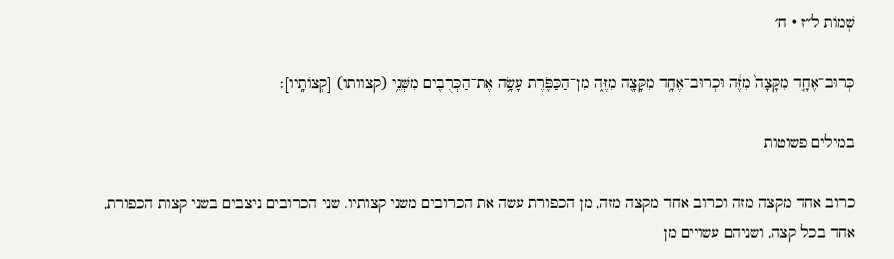שְׁמוֹת ל״ז · ח׳

כְּרוּב־אֶחָ֤ד מִקָּצָה֙ מִזֶּ֔ה וּכְרוּב־אֶחָ֥ד מִקָּצָ֖ה מִזֶּ֑ה מִן־הַכַּפֹּ֛רֶת עָשָׂ֥ה אֶת־הַכְּרֻבִ֖ים מִשְּׁנֵ֥י (קצוותו) [קְצוֹתָֽיו]׃

במילים פשוטות

כרוב אחד מקצה מזה וכרוב אחד מקצה מזה, מן הכפורת עשה את הכרובים משני קצותיו. שני הכרובים ניצבים בשני קצות הכפורת, אחד בכל קצה, ושניהם עשויים מן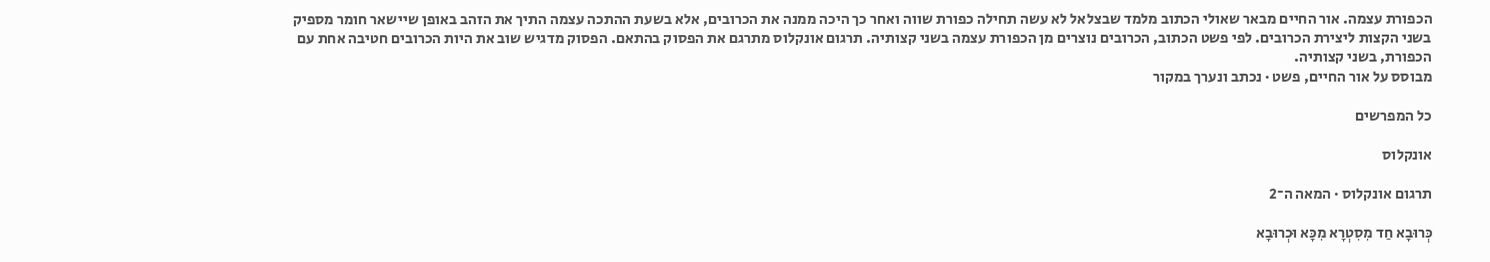הכפורת עצמה. אור החיים מבאר שאולי הכתוב מלמד שבצלאל לא עשה תחילה כפורת שווה ואחר כך היכה ממנה את הכרובים, אלא בשעת ההתכה עצמה התיך את הזהב באופן שיישאר חומר מספיק בשני הקצות ליצירת הכרובים. לפי פשט הכתוב, הכרובים נוצרים מן הכפורת עצמה בשני קצותיה. תרגום אונקלוס מתרגם את הפסוק בהתאם. הפסוק מדגיש שוב את היות הכרובים חטיבה אחת עם הכפורת, בשני קצותיה.
מבוסס על אור החיים, פשט · נכתב ונערך במקור

כל המפרשים

אונקלוס

תרגום אונקלוס · המאה ה־2

כְּרוּבָא חַד מִסִטְרָא מִכָּא וּכְרוּבָא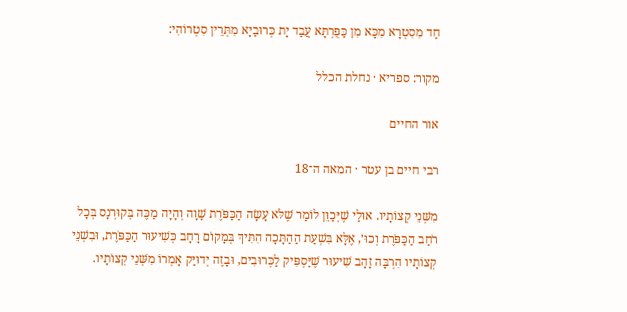חַד מִסִטְרָא מִכָּא מִן כַּפֻּרְתָּא עֲבַד יָת כְּרוּבַיָא מִתְּרֵין סִטְרוֹהִי:

מקור: ספריא · נחלת הכלל

אור החיים

רבי חיים בן עטר · המאה ה־18

מִשְּׁנֵי קְצוֹתָיו. אוּלַי שֶׁיְּכַוֵּן לוֹמַר שֶׁלֹּא עָשָׂה הַכַּפֹּרֶת שָׁוָה וְהָיָה מַכֶּה בְּקוּרְנָס בְּכָל רֹחַב הַכַּפֹּרֶת וְכוּ׳, אֶלָּא בִּשְׁעַת הַהַתָּכָה הִתִּיךְ בְּמָקוֹם רָחָב כְּשִׁיעוּר הַכַּפֹּרֶת, וּבִשְׁנֵי קְצוֹתָיו הִרְבָּה זָהָב שִׁיעוּר שֶׁיַּסְפִּיק לַכְּרוּבִים, וּבָזֶה יְדוּיַּק אָמְרוֹ מִשְּׁנֵי קְצוֹתָיו.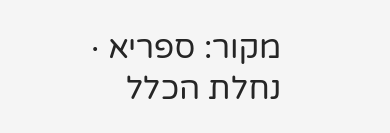מקור: ספריא · נחלת הכלל